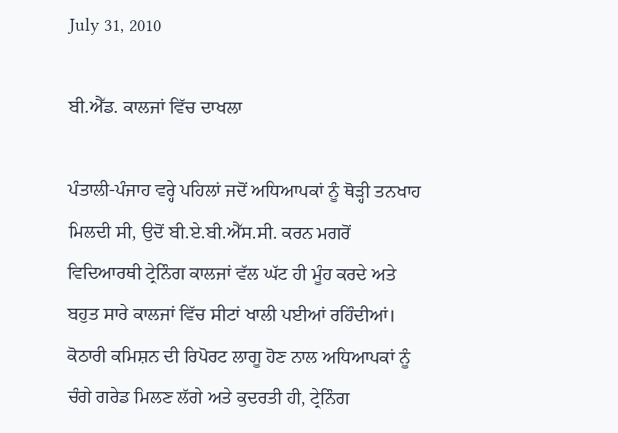July 31, 2010

ਬੀ.ਐੱਡ. ਕਾਲਜਾਂ ਵਿੱਚ ਦਾਖਲਾ

ਪੰਤਾਲੀ-ਪੰਜਾਹ ਵਰ੍ਹੇ ਪਹਿਲਾਂ ਜਦੋਂ ਅਧਿਆਪਕਾਂ ਨੂੰ ਥੋੜ੍ਹੀ ਤਨਖਾਹ ਮਿਲਦੀ ਸੀ, ਉਦੋਂ ਬੀ.ਏ.ਬੀ.ਐੱਸ.ਸੀ. ਕਰਨ ਮਗਰੋਂ ਵਿਦਿਆਰਥੀ ਟ੍ਰੇਨਿੰਗ ਕਾਲਜਾਂ ਵੱਲ ਘੱਟ ਹੀ ਮੂੰਹ ਕਰਦੇ ਅਤੇ ਬਹੁਤ ਸਾਰੇ ਕਾਲਜਾਂ ਵਿੱਚ ਸੀਟਾਂ ਖਾਲੀ ਪਈਆਂ ਰਹਿੰਦੀਆਂ। ਕੋਠਾਰੀ ਕਮਿਸ਼ਨ ਦੀ ਰਿਪੋਰਟ ਲਾਗੂ ਹੋਣ ਨਾਲ ਅਧਿਆਪਕਾਂ ਨੂੰ ਚੰਗੇ ਗਰੇਡ ਮਿਲਣ ਲੱਗੇ ਅਤੇ ਕੁਦਰਤੀ ਹੀ, ਟ੍ਰੇਨਿੰਗ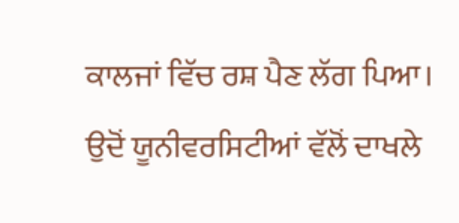ਕਾਲਜਾਂ ਵਿੱਚ ਰਸ਼ ਪੈਣ ਲੱਗ ਪਿਆ। ਉਦੋਂ ਯੂਨੀਵਰਸਿਟੀਆਂ ਵੱਲੋਂ ਦਾਖਲੇ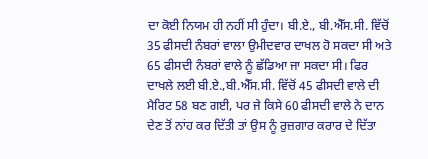ਦਾ ਕੋਈ ਨਿਯਮ ਹੀ ਨਹੀਂ ਸੀ ਹੁੰਦਾ। ਬੀ.ਏ., ਬੀ.ਐੱਸ.ਸੀ. ਵਿੱਚੋਂ 35 ਫੀਸਦੀ ਨੰਬਰਾਂ ਵਾਲਾ ਉਮੀਦਵਾਰ ਦਾਖਲ ਹੋ ਸਕਦਾ ਸੀ ਅਤੇ 65 ਫੀਸਦੀ ਨੰਬਰਾਂ ਵਾਲੇ ਨੂੰ ਛੱਡਿਆ ਜਾ ਸਕਦਾ ਸੀ। ਫਿਰ ਦਾਖਲੇ ਲਈ ਬੀ.ਏ.,ਬੀ.ਐੱਸ.ਸੀ. ਵਿੱਚੋਂ 45 ਫੀਸਦੀ ਵਾਲੇ ਦੀ ਮੈਰਿਟ 58 ਬਣ ਗਈ, ਪਰ ਜੇ ਕਿਸੇ 60 ਫੀਸਦੀ ਵਾਲੇ ਨੇ ਦਾਨ ਦੇਣ ਤੋਂ ਨਾਂਹ ਕਰ ਦਿੱਤੀ ਤਾਂ ਉਸ ਨੂੰ ਰੁਜ਼ਗਾਰ ਕਰਾਰ ਦੇ ਦਿੱਤਾ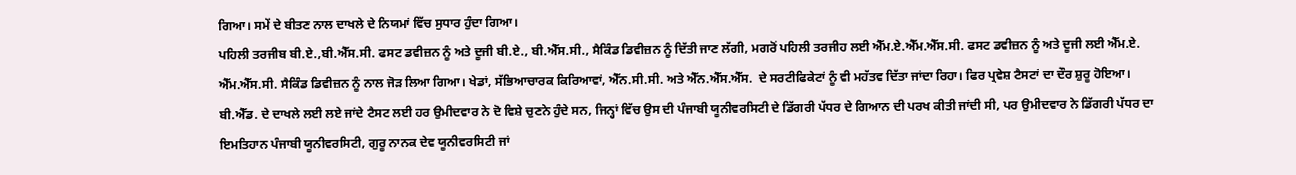ਗਿਆ। ਸਮੇਂ ਦੇ ਬੀਤਣ ਨਾਲ ਦਾਖਲੇ ਦੇ ਨਿਯਮਾਂ ਵਿੱਚ ਸੁਧਾਰ ਹੁੰਦਾ ਗਿਆ।
ਪਹਿਲੀ ਤਰਜੀਬ ਬੀ.ਏ.,ਬੀ.ਐੱਸ.ਸੀ. ਫਸਟ ਡਵੀਜ਼ਨ ਨੂੰ ਅਤੇ ਦੂਜੀ ਬੀ.ਏ., ਬੀ.ਐੱਸ.ਸੀ., ਸੈਕਿੰਡ ਡਿਵੀਜ਼ਨ ਨੂੰ ਦਿੱਤੀ ਜਾਣ ਲੱਗੀ, ਮਗਰੋਂ ਪਹਿਲੀ ਤਰਜੀਹ ਲਈ ਐੱਮ.ਏ.ਐੱਮ.ਐੱਸ.ਸੀ. ਫਸਟ ਡਵੀਜ਼ਨ ਨੂੰ ਅਤੇ ਦੂਜੀ ਲਈ ਐੱਮ.ਏ. ਐੱਮ.ਐੱਸ.ਸੀ. ਸੈਕਿੰਡ ਡਿਵੀਜ਼ਨ ਨੂੰ ਨਾਲ ਜੋੜ ਲਿਆ ਗਿਆ। ਖੇਡਾਂ, ਸੱਭਿਆਚਾਰਕ ਕਿਰਿਆਵਾਂ, ਐੱਨ.ਸੀ.ਸੀ. ਅਤੇ ਐੱਨ.ਐੱਸ.ਐੱਸ.  ਦੇ ਸਰਟੀਫਿਕੇਟਾਂ ਨੂੰ ਵੀ ਮਹੱਤਵ ਦਿੱਤਾ ਜਾਂਦਾ ਰਿਹਾ। ਫਿਰ ਪ੍ਰਵੇਸ਼ ਟੈਸਟਾਂ ਦਾ ਦੌਰ ਸ਼ੁਰੂ ਹੋਇਆ। ਬੀ.ਐੱਡ. ਦੇ ਦਾਖਲੇ ਲਈ ਲਏ ਜਾਂਦੇ ਟੈਸਟ ਲਈ ਹਰ ਉਮੀਦਵਾਰ ਨੇ ਦੋ ਵਿਸ਼ੇ ਚੁਣਨੇ ਹੁੰਦੇ ਸਨ, ਜਿਨ੍ਹਾਂ ਵਿੱਚ ਉਸ ਦੀ ਪੰਜਾਬੀ ਯੂਨੀਵਰਸਿਟੀ ਦੇ ਡਿੱਗਰੀ ਪੱਧਰ ਦੇ ਗਿਆਨ ਦੀ ਪਰਖ ਕੀਤੀ ਜਾਂਦੀ ਸੀ, ਪਰ ਉਮੀਦਵਾਰ ਨੇ ਡਿੱਗਰੀ ਪੱਧਰ ਦਾ ਇਮਤਿਹਾਨ ਪੰਜਾਬੀ ਯੂਨੀਵਰਸਿਟੀ, ਗੁਰੂ ਨਾਨਕ ਦੇਵ ਯੂਨੀਵਰਸਿਟੀ ਜਾਂ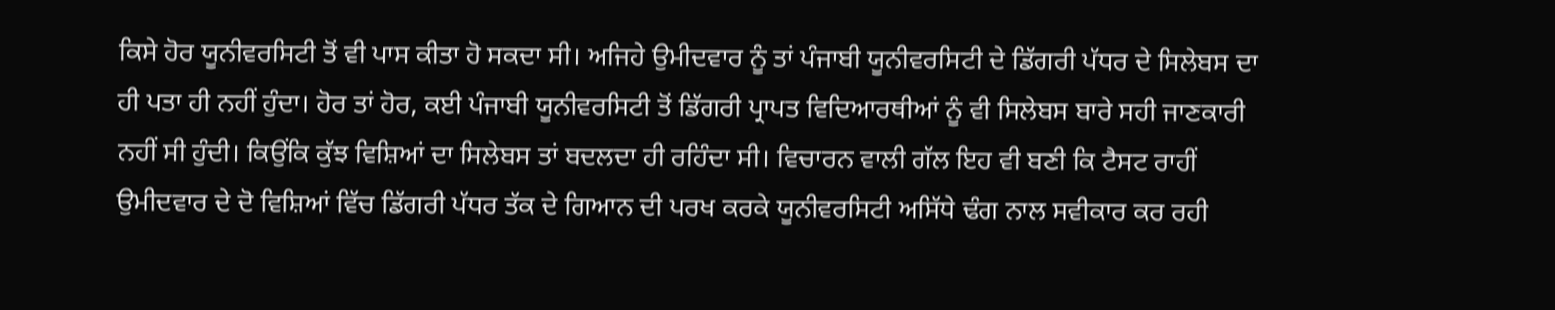ਕਿਸੇ ਹੋਰ ਯੂਨੀਵਰਸਿਟੀ ਤੋਂ ਵੀ ਪਾਸ ਕੀਤਾ ਹੋ ਸਕਦਾ ਸੀ। ਅਜਿਹੇ ਉਮੀਦਵਾਰ ਨੂੰ ਤਾਂ ਪੰਜਾਬੀ ਯੂਨੀਵਰਸਿਟੀ ਦੇ ਡਿੱਗਰੀ ਪੱਧਰ ਦੇ ਸਿਲੇਬਸ ਦਾ ਹੀ ਪਤਾ ਹੀ ਨਹੀਂ ਹੁੰਦਾ। ਹੋਰ ਤਾਂ ਹੋਰ, ਕਈ ਪੰਜਾਬੀ ਯੂਨੀਵਰਸਿਟੀ ਤੋਂ ਡਿੱਗਰੀ ਪ੍ਰਾਪਤ ਵਿਦਿਆਰਥੀਆਂ ਨੂੰ ਵੀ ਸਿਲੇਬਸ ਬਾਰੇ ਸਹੀ ਜਾਣਕਾਰੀ ਨਹੀਂ ਸੀ ਹੁੰਦੀ। ਕਿਉਂਕਿ ਕੁੱਝ ਵਿਸ਼ਿਆਂ ਦਾ ਸਿਲੇਬਸ ਤਾਂ ਬਦਲਦਾ ਹੀ ਰਹਿੰਦਾ ਸੀ। ਵਿਚਾਰਨ ਵਾਲੀ ਗੱਲ ਇਹ ਵੀ ਬਣੀ ਕਿ ਟੈਸਟ ਰਾਹੀਂ ਉਮੀਦਵਾਰ ਦੇ ਦੋ ਵਿਸ਼ਿਆਂ ਵਿੱਚ ਡਿੱਗਰੀ ਪੱਧਰ ਤੱਕ ਦੇ ਗਿਆਨ ਦੀ ਪਰਖ ਕਰਕੇ ਯੂਨੀਵਰਸਿਟੀ ਅਸਿੱਧੇ ਢੰਗ ਨਾਲ ਸਵੀਕਾਰ ਕਰ ਰਹੀ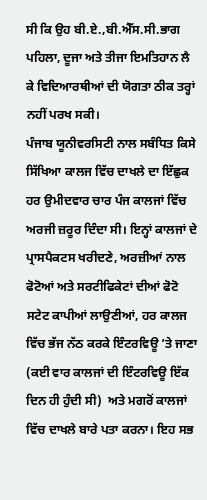ਸੀ ਕਿ ਉਹ ਬੀ.ਏ.,ਬੀ.ਐੱਸ.ਸੀ.ਭਾਗ ਪਹਿਲਾ, ਦੂਜਾ ਅਤੇ ਤੀਜਾ ਇਮਤਿਹਾਨ ਲੈ ਕੇ ਵਿਦਿਆਰਥੀਆਂ ਦੀ ਯੋਗਤਾ ਠੀਕ ਤਰ੍ਹਾਂ  ਨਹੀਂ ਪਰਖ ਸਕੀ।
ਪੰਜਾਬ ਯੂਨੀਵਰਸਿਟੀ ਨਾਲ ਸਬੰਧਿਤ ਕਿਸੇ ਸਿੱਖਿਆ ਕਾਲਜ ਵਿੱਚ ਦਾਖਲੇ ਦਾ ਇੱਛੁਕ ਹਰ ਉਮੀਦਵਾਰ ਚਾਰ ਪੰਜ ਕਾਲਜਾਂ ਵਿੱਚ ਅਰਜੀ ਜ਼ਰੂਰ ਦਿੰਦਾ ਸੀ। ਇਨ੍ਹਾਂ ਕਾਲਜਾਂ ਦੇ ਪ੍ਰਾਸਪੈਕਟਸ ਖਰੀਦਣੇ, ਅਰਜ਼ੀਆਂ ਨਾਲ ਫੋਟੋਆਂ ਅਤੇ ਸਰਟੀਫਿਕੇਟਾਂ ਦੀਆਂ ਫੋਟੋ ਸਟੇਟ ਕਾਪੀਆਂ ਲਾਉਣੀਆਂ, ਹਰ ਕਾਲਜ ਵਿੱਚ ਭੱਜ ਨੱਠ ਕਰਕੇ ਇੰਟਰਵਿਊ ’ਤੇ ਜਾਣਾ (ਕਈ ਵਾਰ ਕਾਲਜਾਂ ਦੀ ਇੰਟਰਵਿਊ ਇੱਕ ਦਿਨ ਹੀ ਹੁੰਦੀ ਸੀ)  ਅਤੇ ਮਗਰੋਂ ਕਾਲਜਾਂ ਵਿੱਚ ਦਾਖਲੇ ਬਾਰੇ ਪਤਾ ਕਰਨਾ। ਇਹ ਸਭ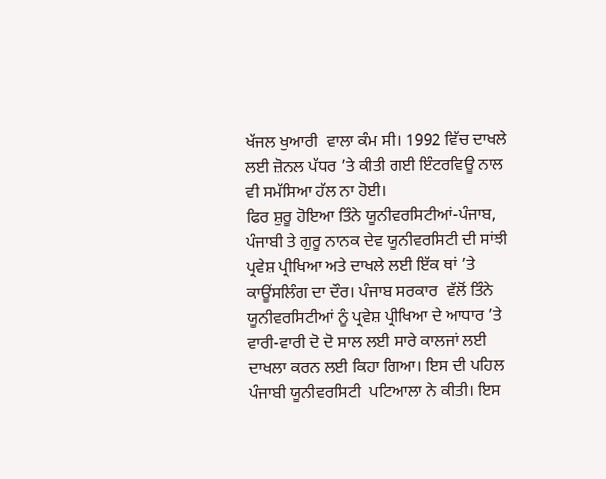ਖੱਜਲ ਖੁਆਰੀ  ਵਾਲਾ ਕੰਮ ਸੀ। 1992 ਵਿੱਚ ਦਾਖਲੇ ਲਈ ਜ਼ੋਨਲ ਪੱਧਰ ’ਤੇ ਕੀਤੀ ਗਈ ਇੰਟਰਵਿਊ ਨਾਲ ਵੀ ਸਮੱਸਿਆ ਹੱਲ ਨਾ ਹੋਈ।
ਫਿਰ ਸ਼ੁਰੂ ਹੋਇਆ ਤਿੰਨੇ ਯੂਨੀਵਰਸਿਟੀਆਂ-ਪੰਜਾਬ, ਪੰਜਾਬੀ ਤੇ ਗੁਰੂ ਨਾਨਕ ਦੇਵ ਯੂਨੀਵਰਸਿਟੀ ਦੀ ਸਾਂਝੀ ਪ੍ਰਵੇਸ਼ ਪ੍ਰੀਖਿਆ ਅਤੇ ਦਾਖਲੇ ਲਈ ਇੱਕ ਥਾਂ ’ਤੇ ਕਾਊਂਸਲਿੰਗ ਦਾ ਦੌਰ। ਪੰਜਾਬ ਸਰਕਾਰ  ਵੱਲੋਂ ਤਿੰਨੇ ਯੂਨੀਵਰਸਿਟੀਆਂ ਨੂੰ ਪ੍ਰਵੇਸ਼ ਪ੍ਰੀਖਿਆ ਦੇ ਆਧਾਰ ’ਤੇ ਵਾਰੀ-ਵਾਰੀ ਦੋ ਦੋ ਸਾਲ ਲਈ ਸਾਰੇ ਕਾਲਜਾਂ ਲਈ ਦਾਖਲਾ ਕਰਨ ਲਈ ਕਿਹਾ ਗਿਆ। ਇਸ ਦੀ ਪਹਿਲ ਪੰਜਾਬੀ ਯੂਨੀਵਰਸਿਟੀ  ਪਟਿਆਲਾ ਨੇ ਕੀਤੀ। ਇਸ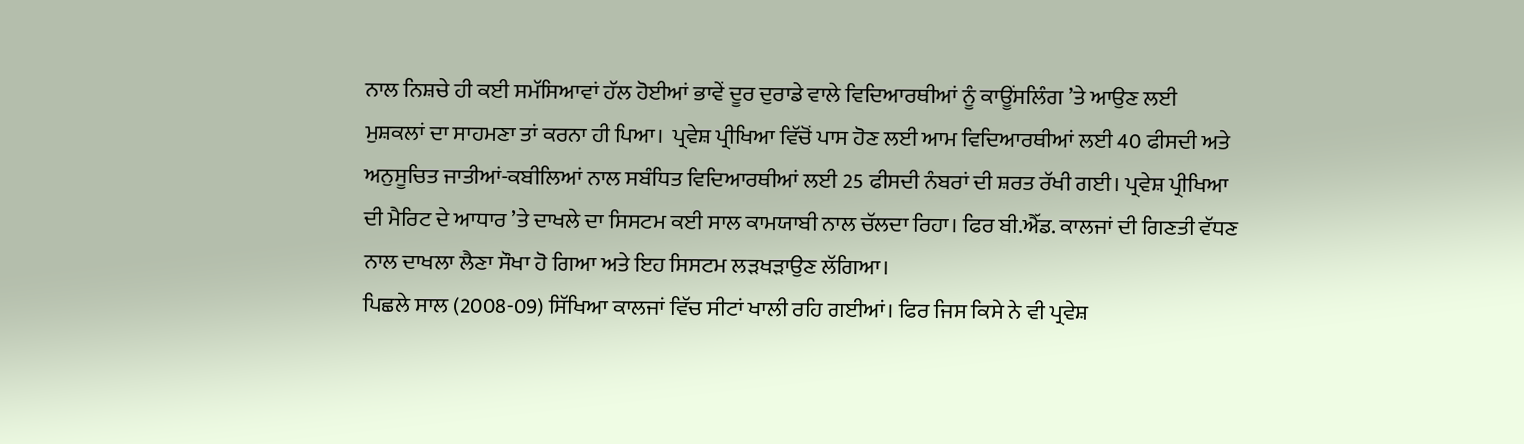ਨਾਲ ਨਿਸ਼ਚੇ ਹੀ ਕਈ ਸਮੱਸਿਆਵਾਂ ਹੱਲ ਹੋਈਆਂ ਭਾਵੇਂ ਦੂਰ ਦੁਰਾਡੇ ਵਾਲੇ ਵਿਦਿਆਰਥੀਆਂ ਨੂੰ ਕਾਊਂਸਲਿੰਗ ’ਤੇ ਆਉਣ ਲਈ ਮੁਸ਼ਕਲਾਂ ਦਾ ਸਾਹਮਣਾ ਤਾਂ ਕਰਨਾ ਹੀ ਪਿਆ।  ਪ੍ਰਵੇਸ਼ ਪ੍ਰੀਖਿਆ ਵਿੱਚੋਂ ਪਾਸ ਹੋਣ ਲਈ ਆਮ ਵਿਦਿਆਰਥੀਆਂ ਲਈ 40 ਫੀਸਦੀ ਅਤੇ ਅਨੁਸੂਚਿਤ ਜਾਤੀਆਂ-ਕਬੀਲਿਆਂ ਨਾਲ ਸਬੰਧਿਤ ਵਿਦਿਆਰਥੀਆਂ ਲਈ 25 ਫੀਸਦੀ ਨੰਬਰਾਂ ਦੀ ਸ਼ਰਤ ਰੱਖੀ ਗਈ। ਪ੍ਰਵੇਸ਼ ਪ੍ਰੀਖਿਆ ਦੀ ਮੈਰਿਟ ਦੇ ਆਧਾਰ ’ਤੇ ਦਾਖਲੇ ਦਾ ਸਿਸਟਮ ਕਈ ਸਾਲ ਕਾਮਯਾਬੀ ਨਾਲ ਚੱਲਦਾ ਰਿਹਾ। ਫਿਰ ਬੀ.ਐੱਡ. ਕਾਲਜਾਂ ਦੀ ਗਿਣਤੀ ਵੱਧਣ ਨਾਲ ਦਾਖਲਾ ਲੈਣਾ ਸੌਖਾ ਹੋ ਗਿਆ ਅਤੇ ਇਹ ਸਿਸਟਮ ਲੜਖੜਾਉਣ ਲੱਗਿਆ।
ਪਿਛਲੇ ਸਾਲ (2008-09) ਸਿੱਖਿਆ ਕਾਲਜਾਂ ਵਿੱਚ ਸੀਟਾਂ ਖਾਲੀ ਰਹਿ ਗਈਆਂ। ਫਿਰ ਜਿਸ ਕਿਸੇ ਨੇ ਵੀ ਪ੍ਰਵੇਸ਼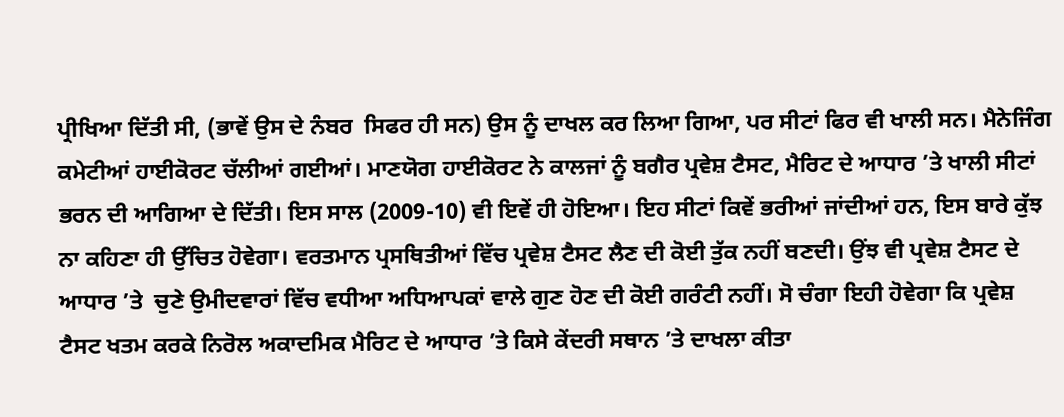ਪ੍ਰੀਖਿਆ ਦਿੱਤੀ ਸੀ, (ਭਾਵੇਂ ਉਸ ਦੇ ਨੰਬਰ  ਸਿਫਰ ਹੀ ਸਨ) ਉਸ ਨੂੰ ਦਾਖਲ ਕਰ ਲਿਆ ਗਿਆ, ਪਰ ਸੀਟਾਂ ਫਿਰ ਵੀ ਖਾਲੀ ਸਨ। ਮੈਨੇਜਿੰਗ ਕਮੇਟੀਆਂ ਹਾਈਕੋਰਟ ਚੱਲੀਆਂ ਗਈਆਂ। ਮਾਣਯੋਗ ਹਾਈਕੋਰਟ ਨੇ ਕਾਲਜਾਂ ਨੂੰ ਬਗੈਰ ਪ੍ਰਵੇਸ਼ ਟੈਸਟ, ਮੈਰਿਟ ਦੇ ਆਧਾਰ ’ਤੇ ਖਾਲੀ ਸੀਟਾਂ ਭਰਨ ਦੀ ਆਗਿਆ ਦੇ ਦਿੱਤੀ। ਇਸ ਸਾਲ (2009-10) ਵੀ ਇਵੇਂ ਹੀ ਹੋਇਆ। ਇਹ ਸੀਟਾਂ ਕਿਵੇਂ ਭਰੀਆਂ ਜਾਂਦੀਆਂ ਹਨ, ਇਸ ਬਾਰੇ ਕੁੱਝ ਨਾ ਕਹਿਣਾ ਹੀ ਉੱਚਿਤ ਹੋਵੇਗਾ। ਵਰਤਮਾਨ ਪ੍ਰਸਥਿਤੀਆਂ ਵਿੱਚ ਪ੍ਰਵੇਸ਼ ਟੈਸਟ ਲੈਣ ਦੀ ਕੋਈ ਤੁੱਕ ਨਹੀਂ ਬਣਦੀ। ਉਂਝ ਵੀ ਪ੍ਰਵੇਸ਼ ਟੈਸਟ ਦੇ ਆਧਾਰ ’ਤੇ  ਚੁਣੇ ਉਮੀਦਵਾਰਾਂ ਵਿੱਚ ਵਧੀਆ ਅਧਿਆਪਕਾਂ ਵਾਲੇ ਗੁਣ ਹੋਣ ਦੀ ਕੋਈ ਗਰੰਟੀ ਨਹੀਂ। ਸੋ ਚੰਗਾ ਇਹੀ ਹੋਵੇਗਾ ਕਿ ਪ੍ਰਵੇਸ਼ ਟੈਸਟ ਖਤਮ ਕਰਕੇ ਨਿਰੋਲ ਅਕਾਦਮਿਕ ਮੈਰਿਟ ਦੇ ਆਧਾਰ ’ਤੇ ਕਿਸੇ ਕੇਂਦਰੀ ਸਥਾਨ ’ਤੇ ਦਾਖਲਾ ਕੀਤਾ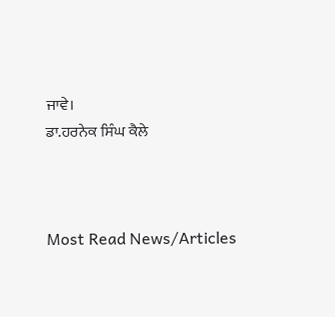ਜਾਵੇ।
ਡਾ.ਹਰਨੇਕ ਸਿੰਘ ਕੈਲੇ



Most Read News/Articles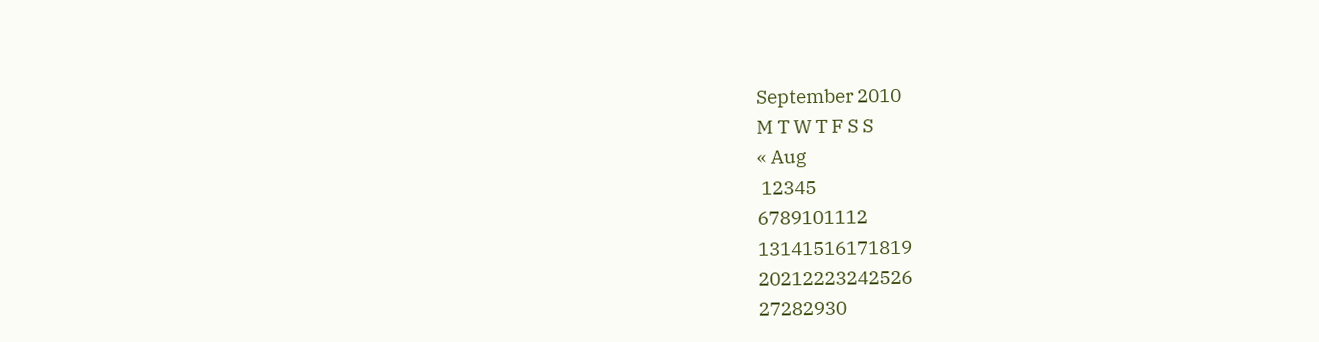September 2010
M T W T F S S
« Aug
 12345
6789101112
13141516171819
20212223242526
27282930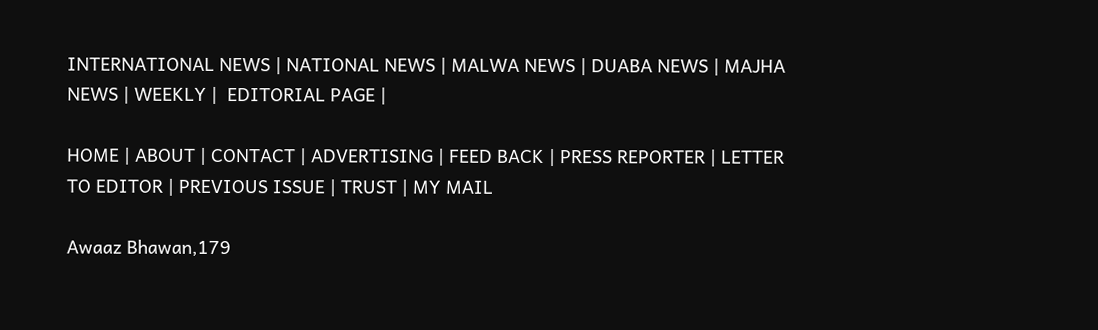INTERNATIONAL NEWS | NATIONAL NEWS | MALWA NEWS | DUABA NEWS | MAJHA NEWS | WEEKLY |  EDITORIAL PAGE |

HOME | ABOUT | CONTACT | ADVERTISING | FEED BACK | PRESS REPORTER | LETTER TO EDITOR | PREVIOUS ISSUE | TRUST | MY MAIL

Awaaz Bhawan,179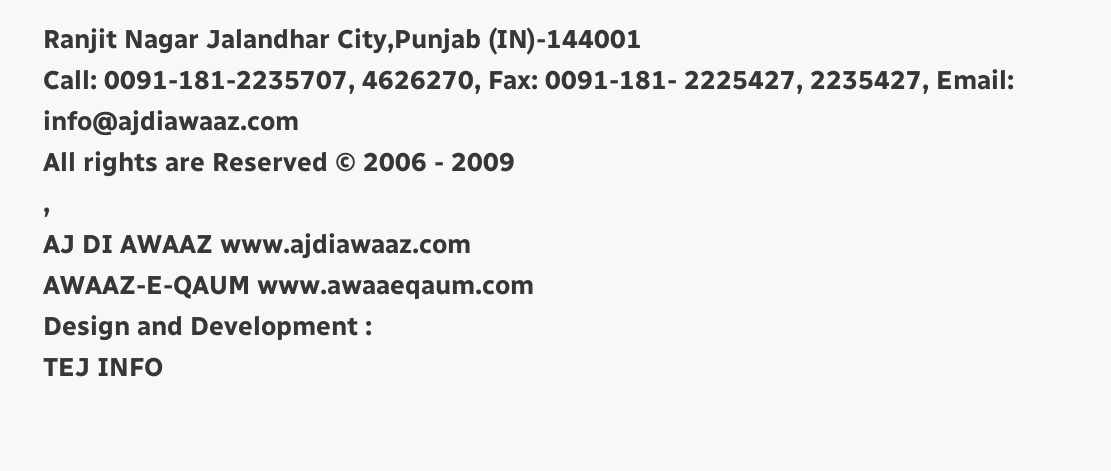Ranjit Nagar Jalandhar City,Punjab (IN)-144001
Call: 0091-181-2235707, 4626270, Fax: 0091-181- 2225427, 2235427, Email: info@ajdiawaaz.com
All rights are Reserved © 2006 - 2009
,
AJ DI AWAAZ www.ajdiawaaz.com
AWAAZ-E-QAUM www.awaaeqaum.com
Design and Development :
TEJ INFO